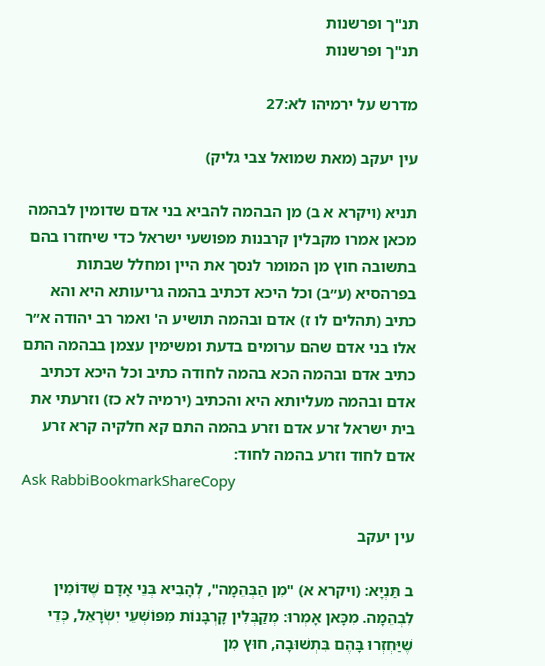תנ"ך ופרשנות
תנ"ך ופרשנות

מדרש על ירמיהו לא:27

עין יעקב (מאת שמואל צבי גליק)

תניא (ויקרא א ב) מן הבהמה להביא בני אדם שדומין לבהמה מכאן אמרו מקבלין קרבנות מפושעי ישראל כדי שיחזרו בהם בתשובה חוץ מן המומר לנסך את היין ומחלל שבתות בפרהסיא (ע״ב) וכל היכא דכתיב בהמה גריעותא היא והא כתיב (תהלים לו ז) אדם ובהמה תושיע ה' ואמר רב יהודה א״ר אלו בני אדם שהם ערומים בדעת ומשימין עצמן בבהמה התם כתיב אדם ובהמה הכא בהמה לחודה כתיב וכל היכא דכתיב אדם ובהמה מעליותא היא והכתיב (ירמיה לא כז) וזרעתי את בית ישראל זרע אדם וזרע בהמה התם קא חלקיה קרא זרע אדם לחוד וזרע בהמה לחוד:
Ask RabbiBookmarkShareCopy

עין יעקב

ב תַּנְיָא: (ויקרא א) "מִן הַבְּהֵמָה", לְהָבִיא בְּנֵי אָדָם שֶׁדּוֹמִין לִבְהֵמָה. מִכָּאן אָמְרוּ: מְקַבְּלִין קָרְבָּנוֹת מִפּוֹשְׁעֵי יִשְׂרָאֵל, כְּדֵי שֶׁיַּחְזְרוּ בָּהֶם בִּתְשׁוּבָה, חוּץ מִן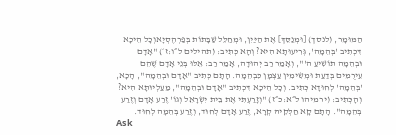הַמּוּמָר, (לנסך) [וּמְנַסֵּךְ] אֶת הַיַּיִן, וּמְחַלֵּל שַׁבָּתוֹת בְּפַרְהֶסְיָאוְכָל הֵיכָא דִּכְתִיב 'בְּהֵמָה', גְּרִיעוּתָא הִיא? וְהָא כְּתִיב: (תהילים ל״ו:ז׳) "אָדָם וּבְהֵמָה תוֹשִׁיעַ ה'", וְאָמַר רַב יְהוּדָה, אָמַר רַב: אֵלּוּ בְּנֵי אָדָם שֶׁהֵם עֵירֻמִּים בְּדַעַת וּמְשִׂימִין עַצְמָן כִּבְהֵמָה. הָתָם כְּתִיב "אָדָם וּבְהֵמָה", הָכָא, 'בְּהֵמָה' לְחוּדָא כְּתִיב. וְכָל הֵיכָא דִּכְתִיב "אָדָם וּבְהֵמָה", מַעַלְיוּתָא הִיא? וְהָכְּתִיב: (ירמיהו ל״א:כ״ז) "וְזָרַעְתִּי אֶת בֵּית יִשְׂרָאֵל וְגוֹ' זֶרַע אָדָם וְזֶרַע בְּהֵמָה". הָתָם קָא חַלְּקֵיהּ קְרָא, זֶרַע אָדָם לְחוּד, וְזֶרַע בְּהֵמָה לְחוּד.
Ask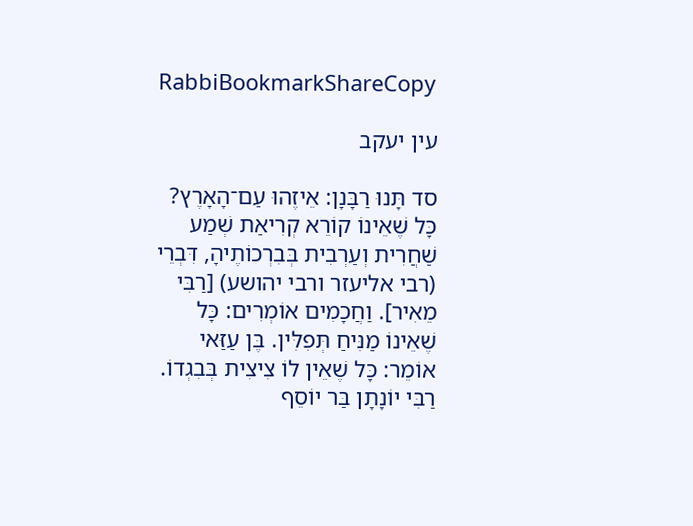RabbiBookmarkShareCopy

עין יעקב

סד תָּנוּ רַבָּנָן: אֵיזֶהוּ עַם־הָאָרֶץ? כָּל שֶׁאֵינוֹ קוֹרֵא קְרִיאַת שְׁמַע שַׁחֲרִית וְעַרְבִית בְּבִרְכוֹתֶיהָ, דִּבְרֵי (רבי אליעזר ורבי יהושע) [רַבִּי מֵאִיר]. וַחֲכָמִים אוֹמְרִים: כָּל שֶׁאֵינוֹ מַנִּיחַ תְּפִלִּין. בֶּן עַזַּאי אוֹמֵר: כָּל שֶׁאֵין לוֹ צִיצִית בְּבִגְדוֹ. רַבִּי יוֹנָתָן בַּר יוֹסֵף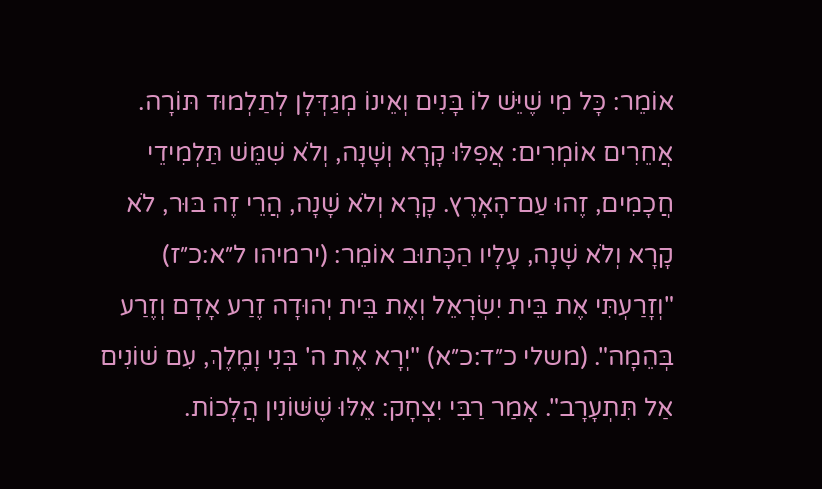אוֹמֵר: כָּל מִי שֶׁיֵּשׁ לוֹ בָּנִים וְאֵינוֹ מְגַדְּלָן לְתַלְמוּד תּוֹרָה. אֲחֵרִים אוֹמְרִים: אֲפִלּוּ קָרָא וְשָׁנָה, וְלֹא שִׁמֵּשׁ תַּלְמִידֵי חֲכָמִים, זֶהוּ עַם־הָאָרֶץ. קָרָא וְלֹא שָׁנָה, הֲרֵי זֶה בּוּר, לֹא קָרָא וְלֹא שָׁנָה, עָלָיו הַכָּתוּב אוֹמֵר: (ירמיהו ל״א:כ״ז) "וְזָרַעְתִּי אֶת בֵּית יִשְׂרָאֵל וְאֶת בֵּית יְהוּדָה זֶרַע אָדָם וְזֶרַע בְּהֵמָה". (משלי כ״ד:כ״א) "יְרָא אֶת ה' בְּנִי וָמֶלֶךְ, עִם שׁוֹנִים אַל תִּתְעָרָב". אָמַר רַבִּי יִצְחָק: אֵלּוּ שֶׁשּׁוֹנִין הֲלָכוֹת.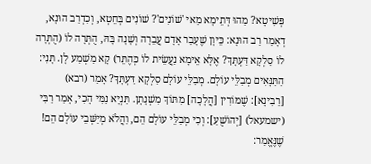פְּשִׁיטָא? מַהוּ דְּתֵימָא מַאי 'שׁוֹנִים'? שׁוֹנִים בְּחֵטְא, וְכִדְרַב הוּנָא, דְאָמַר רַב הוּנָא: כֵּיוָן שֶׁעָבַר אָדָם עֲבֵרָה וְשָׁנָה בָּהּ, הֻתְּרָה לוֹ (הֻתְּרָה לוֹ סַלְקָא דַּעְתָּךְ? אֶלָּא אֵימָא נַעֲשֵׂית לוֹ כְּהֶתֵּר) קָא מַשְׁמַע לָן. תָּנִי: הַתַּנָּאִים מְבַלֵּי עוֹלָם. מְבַלֵּי עוֹלָם סַלְקָא דַּעְתָּךָ? אָמַר (רבא) [רַבִינָא]: שֶׁמּוֹרִין [הֲלָכָה] מִתּוֹךְ מִשְׁנָתָן. תַּנְיָא נַמִּי הָכִי, אָמַר רַבִּי (ישמעאל) [יְהוֹשֻׁעַ]: וְכִי מְבַלֵּי עוֹלָם הֵם, וַהֲלֹא מְיַשְּׁבֵי עוֹלָם הֵם! שֶׁנֶּאֱמַר: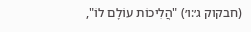(חבקוק ג׳:ו׳) "הֲלִיכוֹת עוֹלָם לוֹ",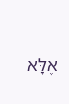אֶלָּא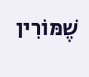שֶׁמּוֹרִין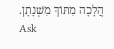הֲלָכָה מִתּוֹךְ מִשְׁנָתָן.
Ask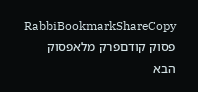RabbiBookmarkShareCopy
פסוק קודםפרק מלאפסוק הבא